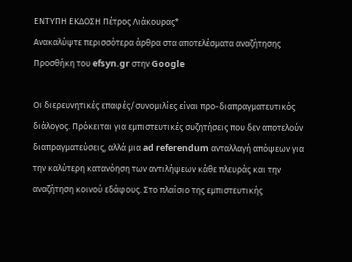ΕΝΤΥΠΗ ΕΚΔΟΣΗ Πέτρος Λιάκουρας*
Ανακαλύψτε περισσότερα άρθρα στα αποτελέσματα αναζήτησης
Προσθήκη του efsyn.gr στην Google

Οι διερευνητικές επαφές/συνομιλίες είναι προ-διαπραγματευτικός διάλογος. Πρόκειται για εμπιστευτικές συζητήσεις που δεν αποτελούν διαπραγματεύσεις, αλλά μια ad referendum ανταλλαγή απόψεων για την καλύτερη κατανόηση των αντιλήψεων κάθε πλευράς και την αναζήτηση κοινού εδάφους. Στο πλαίσιο της εμπιστευτικής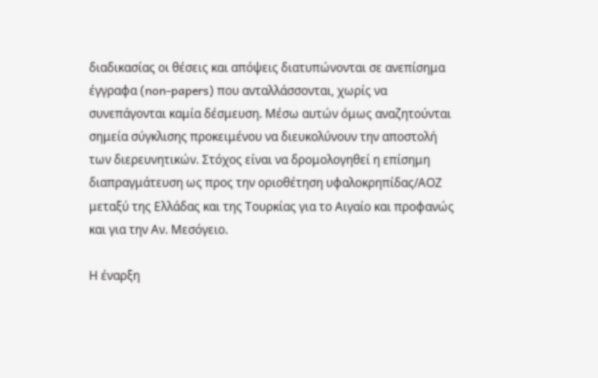διαδικασίας οι θέσεις και απόψεις διατυπώνονται σε ανεπίσημα έγγραφα (non-papers) που ανταλλάσσονται, χωρίς να συνεπάγονται καμία δέσμευση. Μέσω αυτών όμως αναζητούνται σημεία σύγκλισης προκειμένου να διευκολύνουν την αποστολή των διερευνητικών. Στόχος είναι να δρομολογηθεί η επίσημη διαπραγμάτευση ως προς την οριοθέτηση υφαλοκρηπίδας/ΑΟΖ μεταξύ της Ελλάδας και της Τουρκίας για το Αιγαίο και προφανώς και για την Αν. Μεσόγειο.

Η έναρξη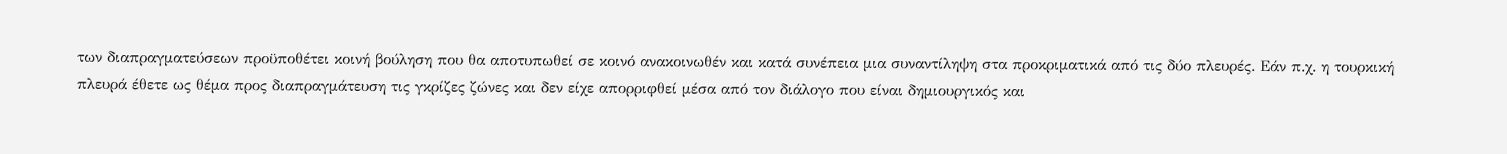των διαπραγματεύσεων προϋποθέτει κοινή βούληση που θα αποτυπωθεί σε κοινό ανακοινωθέν και κατά συνέπεια μια συναντίληψη στα προκριματικά από τις δύο πλευρές. Εάν π.χ. η τουρκική πλευρά έθετε ως θέμα προς διαπραγμάτευση τις γκρίζες ζώνες και δεν είχε απορριφθεί μέσα από τον διάλογο που είναι δημιουργικός και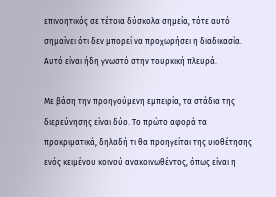επινοητικός σε τέτοια δύσκολα σημεία, τότε αυτό σημαίνει ότι δεν μπορεί να προχωρήσει η διαδικασία. Αυτό είναι ήδη γνωστό στην τουρκική πλευρά.

Με βάση την προηγούμενη εμπειρία, τα στάδια της διερεύνησης είναι δύο. Το πρώτο αφορά τα προκριματικά, δηλαδή τι θα προηγείται της υιοθέτησης ενός κειμένου κοινού ανακοινωθέντος, όπως είναι η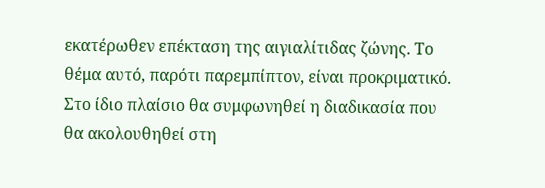εκατέρωθεν επέκταση της αιγιαλίτιδας ζώνης. Το θέμα αυτό, παρότι παρεμπίπτον, είναι προκριματικό. Στο ίδιο πλαίσιο θα συμφωνηθεί η διαδικασία που θα ακολουθηθεί στη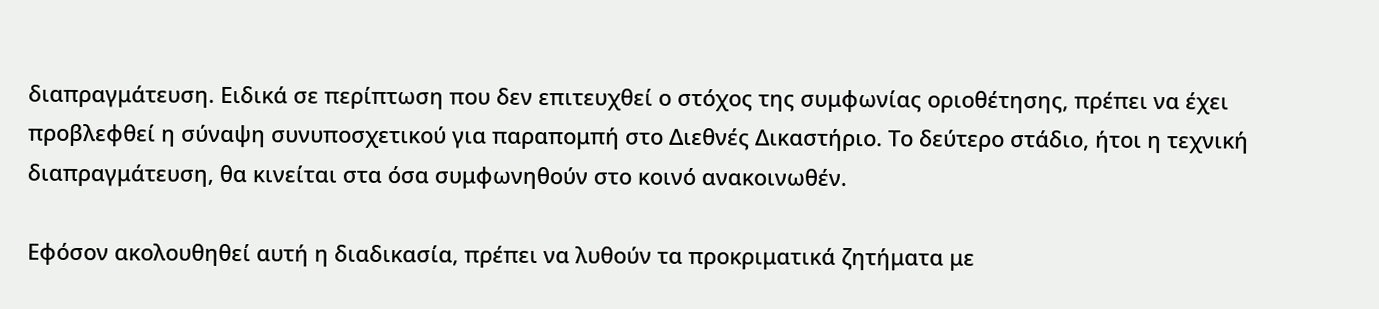διαπραγμάτευση. Ειδικά σε περίπτωση που δεν επιτευχθεί ο στόχος της συμφωνίας οριοθέτησης, πρέπει να έχει προβλεφθεί η σύναψη συνυποσχετικού για παραπομπή στο Διεθνές Δικαστήριο. Το δεύτερο στάδιο, ήτοι η τεχνική διαπραγμάτευση, θα κινείται στα όσα συμφωνηθούν στο κοινό ανακοινωθέν.

Εφόσον ακολουθηθεί αυτή η διαδικασία, πρέπει να λυθούν τα προκριματικά ζητήματα με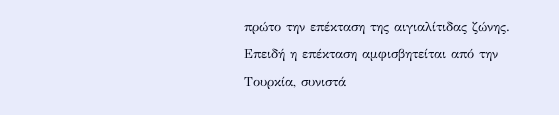πρώτο την επέκταση της αιγιαλίτιδας ζώνης. Επειδή η επέκταση αμφισβητείται από την Τουρκία, συνιστά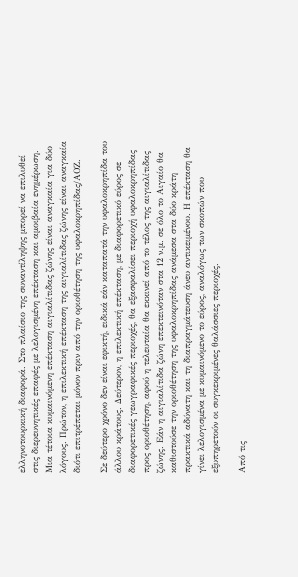ελληνοτουρκική διαφορά. Στο πλαίσιο της συναντίληψης μπορεί να επιλυθεί στις διερευνητικές επαφές με λελογισμένη επέκταση και αμοιβαία ενημέρωση. Μια τέτοια κυμαινόμενη επέκταση αιγιαλίτιδας ζώνης είναι αναγκαία για δύο λόγους. Πρώτον, η επιλεκτική επέκταση της αιγιαλίτιδας ζώνης είναι αναγκαία διότι επιτρέπεται μόνον πριν από την οριοθέτηση της υφαλοκρηπίδας/ΑΟΖ.

Σε δεύτερο χρόνο δεν είναι εφικτή, ειδικά εάν καταπατά την υφαλοκρηπίδα του άλλου κράτους. Δεύτερον, η επιλεκτική επέκταση, με διαφορετικό εύρος σε διαφορετικές γεωγραφικές περιοχές, θα εξασφαλίσει περιοχή υφαλοκρηπίδας προς οριοθέτηση, αφού η τελευταία θα εκκινεί από το τέλος της αιγιαλίτιδας ζώνης. Εάν η αιγιαλίτιδα ζώνη επεκτεινόταν στα 12 ν.μ. σε όλο το Αιγαίο θα καθιστούσε την οριοθέτηση της υφαλοκρηπίδας ανάμεσα στα δύο κράτη πρακτικά αδύνατη και τη διαπραγμάτευση άνευ αντικειμένου. Η επέκταση θα γίνει λελογισμένα με κυμαινόμενο το εύρος, αναλόγως των σκοπών που εξυπηρετούν οι συγκεκριμένες θαλάσσιες περιοχές.

Από τις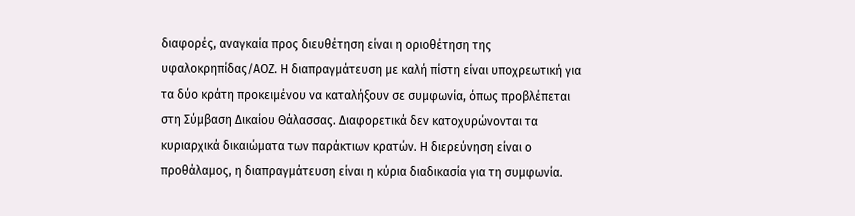διαφορές, αναγκαία προς διευθέτηση είναι η οριοθέτηση της υφαλοκρηπίδας/ΑΟΖ. Η διαπραγμάτευση με καλή πίστη είναι υποχρεωτική για τα δύο κράτη προκειμένου να καταλήξουν σε συμφωνία, όπως προβλέπεται στη Σύμβαση Δικαίου Θάλασσας. Διαφορετικά δεν κατοχυρώνονται τα κυριαρχικά δικαιώματα των παράκτιων κρατών. Η διερεύνηση είναι ο προθάλαμος, η διαπραγμάτευση είναι η κύρια διαδικασία για τη συμφωνία.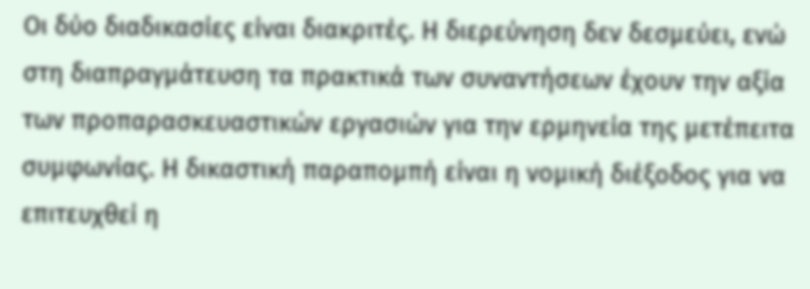Οι δύο διαδικασίες είναι διακριτές. Η διερεύνηση δεν δεσμεύει, ενώ στη διαπραγμάτευση τα πρακτικά των συναντήσεων έχουν την αξία των προπαρασκευαστικών εργασιών για την ερμηνεία της μετέπειτα συμφωνίας. Η δικαστική παραπομπή είναι η νομική διέξοδος για να επιτευχθεί η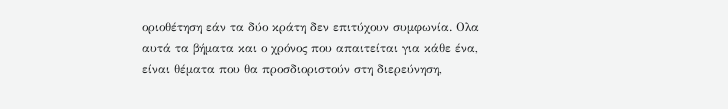οριοθέτηση εάν τα δύο κράτη δεν επιτύχουν συμφωνία. Ολα αυτά τα βήματα και ο χρόνος που απαιτείται για κάθε ένα, είναι θέματα που θα προσδιοριστούν στη διερεύνηση,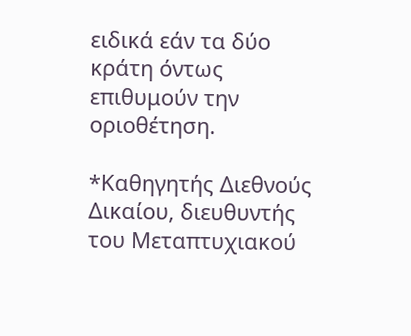ειδικά εάν τα δύο κράτη όντως επιθυμούν την οριοθέτηση.

*Καθηγητής Διεθνούς Δικαίου, διευθυντής του Μεταπτυχιακού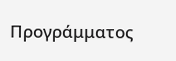Προγράμματος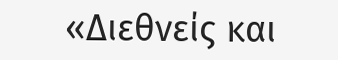«Διεθνείς και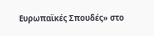Ευρωπαϊκές Σπουδές» στο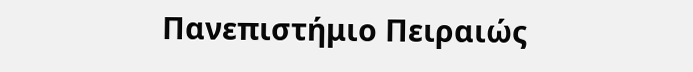Πανεπιστήμιο Πειραιώς